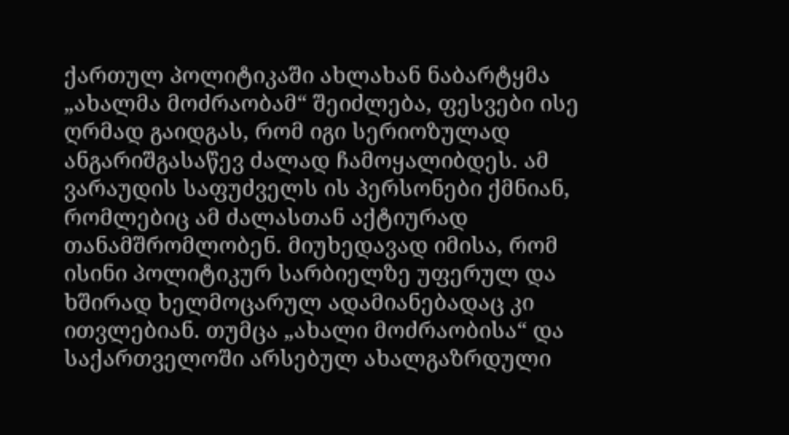ქართულ პოლიტიკაში ახლახან ნაბარტყმა „ახალმა მოძრაობამ“ შეიძლება, ფესვები ისე ღრმად გაიდგას, რომ იგი სერიოზულად ანგარიშგასაწევ ძალად ჩამოყალიბდეს. ამ ვარაუდის საფუძველს ის პერსონები ქმნიან, რომლებიც ამ ძალასთან აქტიურად თანამშრომლობენ. მიუხედავად იმისა, რომ ისინი პოლიტიკურ სარბიელზე უფერულ და ხშირად ხელმოცარულ ადამიანებადაც კი ითვლებიან. თუმცა „ახალი მოძრაობისა“ და საქართველოში არსებულ ახალგაზრდული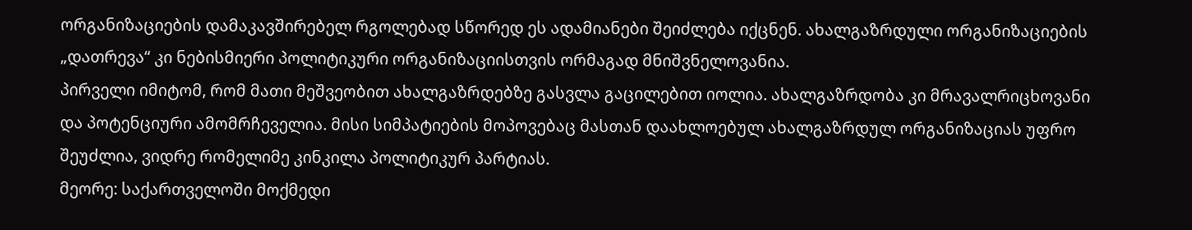ორგანიზაციების დამაკავშირებელ რგოლებად სწორედ ეს ადამიანები შეიძლება იქცნენ. ახალგაზრდული ორგანიზაციების „დათრევა“ კი ნებისმიერი პოლიტიკური ორგანიზაციისთვის ორმაგად მნიშვნელოვანია.
პირველი იმიტომ, რომ მათი მეშვეობით ახალგაზრდებზე გასვლა გაცილებით იოლია. ახალგაზრდობა კი მრავალრიცხოვანი და პოტენციური ამომრჩეველია. მისი სიმპატიების მოპოვებაც მასთან დაახლოებულ ახალგაზრდულ ორგანიზაციას უფრო შეუძლია, ვიდრე რომელიმე კინკილა პოლიტიკურ პარტიას.
მეორე: საქართველოში მოქმედი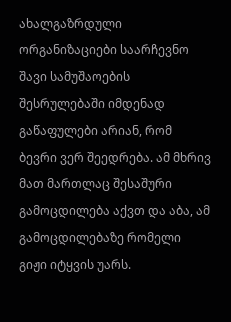ახალგაზრდული ორგანიზაციები საარჩევნო შავი სამუშაოების შესრულებაში იმდენად გაწაფულები არიან, რომ ბევრი ვერ შეედრება. ამ მხრივ მათ მართლაც შესაშური გამოცდილება აქვთ და აბა, ამ გამოცდილებაზე რომელი გიჟი იტყვის უარს.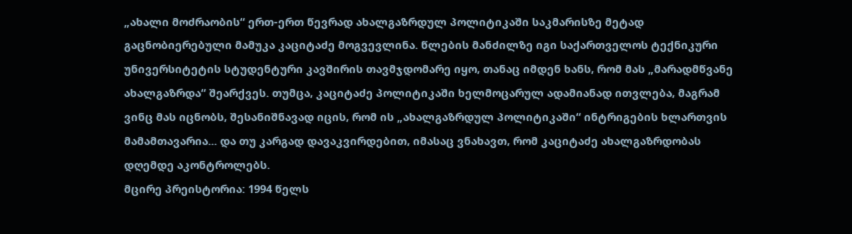„ახალი მოძრაობის“ ერთ-ერთ წევრად ახალგაზრდულ პოლიტიკაში საკმარისზე მეტად გაცნობიერებული მამუკა კაციტაძე მოგვევლინა. წლების მანძილზე იგი საქართველოს ტექნიკური უნივერსიტეტის სტუდენტური კავშირის თავმჯდომარე იყო, თანაც იმდენ ხანს, რომ მას „მარადმწვანე ახალგაზრდა“ შეარქვეს. თუმცა, კაციტაძე პოლიტიკაში ხელმოცარულ ადამიანად ითვლება, მაგრამ ვინც მას იცნობს, შესანიშნავად იცის, რომ ის „ახალგაზრდულ პოლიტიკაში“ ინტრიგების ხლართვის მამამთავარია... და თუ კარგად დავაკვირდებით, იმასაც ვნახავთ, რომ კაციტაძე ახალგაზრდობას დღემდე აკონტროლებს.
მცირე პრეისტორია: 1994 წელს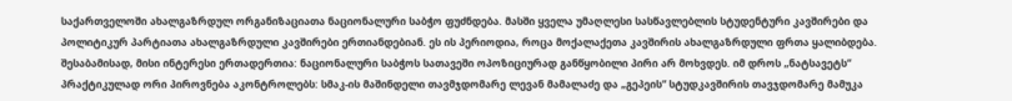საქართველოში ახალგაზრდულ ორგანიზაციათა ნაციონალური საბჭო ფუძნდება. მასში ყველა უმაღლესი სასწავლებლის სტუდენტური კავშირები და პოლიტიკურ პარტიათა ახალგაზრდული კავშირები ერთიანდებიან. ეს ის პერიოდია, როცა მოქალაქეთა კავშირის ახალგაზრდული ფრთა ყალიბდება. შესაბამისად, მისი ინტერესი ერთადერთია: ნაციონალური საბჭოს სათავეში ოპოზიციურად განწყობილი პირი არ მოხვდეს. იმ დროს „ნატსავეტს“ პრაქტიკულად ორი პიროვნება აკონტროლებს: სმაკ-ის მაშინდელი თავმჯდომარე ლევან მამალაძე და „გეპეის“ სტუდკავშირის თავჯდომარე მამუკა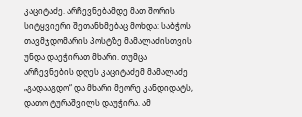კაციტაძე. არჩევნებამდე მათ შორის სიტყვიერი შეთანხმებაც მოხდა: საბჭოს თავმჯდომარის პოსტზე მამალაძისთვის უნდა დაეჭირათ მხარი. თუმცა არჩევნების დღეს კაციტაძემ მამალაძე „გადააგდო“ და მხარი მეორე კანდიდატს, დათო ტურაშვილს დაუჭირა. ამ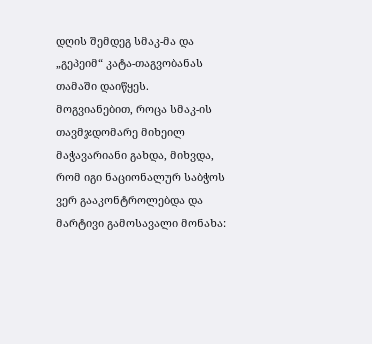დღის შემდეგ სმაკ-მა და „გეპეიმ“ კატა-თაგვობანას თამაში დაიწყეს. მოგვიანებით, როცა სმაკ-ის თავმჯდომარე მიხეილ მაჭავარიანი გახდა, მიხვდა, რომ იგი ნაციონალურ საბჭოს ვერ გააკონტროლებდა და მარტივი გამოსავალი მონახა: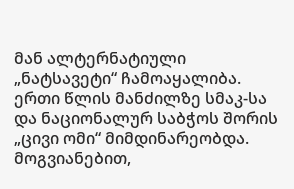მან ალტერნატიული „ნატსავეტი“ ჩამოაყალიბა. ერთი წლის მანძილზე სმაკ-სა და ნაციონალურ საბჭოს შორის „ცივი ომი“ მიმდინარეობდა. მოგვიანებით,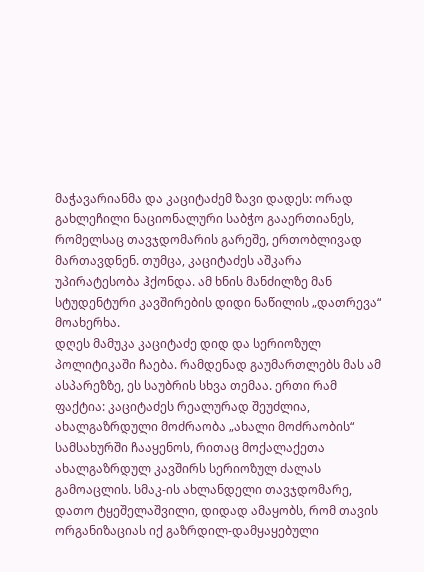მაჭავარიანმა და კაციტაძემ ზავი დადეს: ორად გახლეჩილი ნაციონალური საბჭო გააერთიანეს, რომელსაც თავჯდომარის გარეშე, ერთობლივად მართავდნენ. თუმცა, კაციტაძეს აშკარა უპირატესობა ჰქონდა. ამ ხნის მანძილზე მან სტუდენტური კავშირების დიდი ნაწილის „დათრევა“ მოახერხა.
დღეს მამუკა კაციტაძე დიდ და სერიოზულ პოლიტიკაში ჩაება. რამდენად გაუმართლებს მას ამ ასპარეზზე, ეს საუბრის სხვა თემაა. ერთი რამ ფაქტია: კაციტაძეს რეალურად შეუძლია, ახალგაზრდული მოძრაობა „ახალი მოძრაობის“ სამსახურში ჩააყენოს, რითაც მოქალაქეთა ახალგაზრდულ კავშირს სერიოზულ ძალას გამოაცლის. სმაკ-ის ახლანდელი თავჯდომარე, დათო ტყეშელაშვილი, დიდად ამაყობს, რომ თავის ორგანიზაციას იქ გაზრდილ-დამყაყებული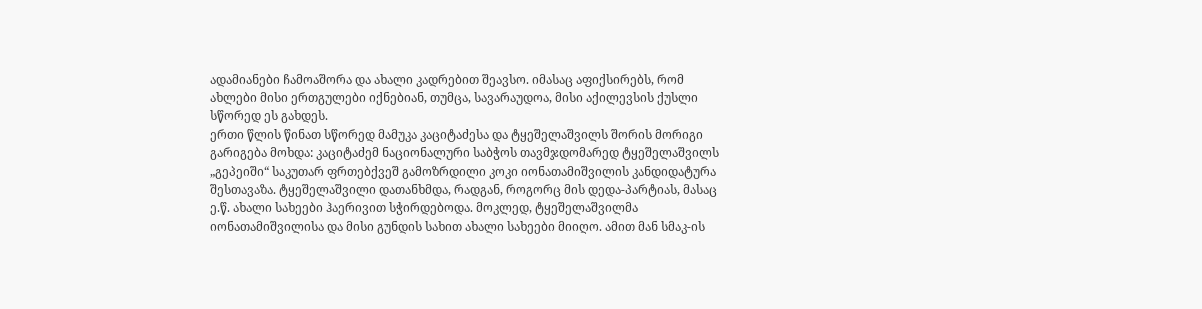ადამიანები ჩამოაშორა და ახალი კადრებით შეავსო. იმასაც აფიქსირებს, რომ ახლები მისი ერთგულები იქნებიან, თუმცა, სავარაუდოა, მისი აქილევსის ქუსლი სწორედ ეს გახდეს.
ერთი წლის წინათ სწორედ მამუკა კაციტაძესა და ტყეშელაშვილს შორის მორიგი გარიგება მოხდა: კაციტაძემ ნაციონალური საბჭოს თავმჯდომარედ ტყეშელაშვილს „გეპეიში“ საკუთარ ფრთებქვეშ გამოზრდილი კოკი იონათამიშვილის კანდიდატურა შესთავაზა. ტყეშელაშვილი დათანხმდა, რადგან, როგორც მის დედა-პარტიას, მასაც ე.წ. ახალი სახეები ჰაერივით სჭირდებოდა. მოკლედ, ტყეშელაშვილმა იონათამიშვილისა და მისი გუნდის სახით ახალი სახეები მიიღო. ამით მან სმაკ-ის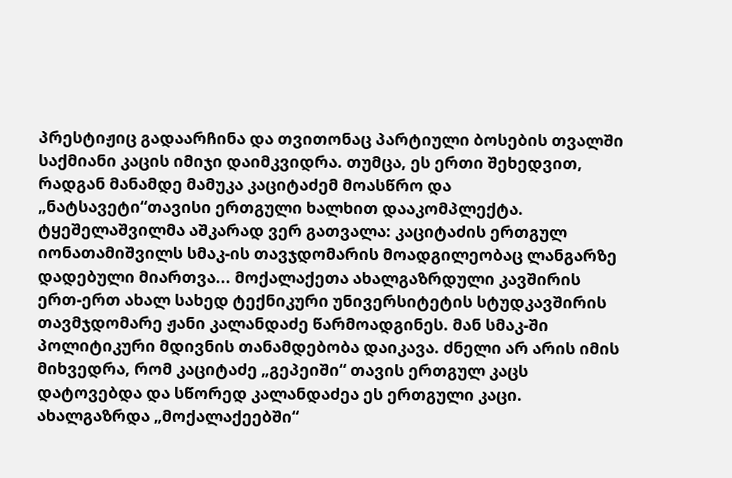პრესტიჟიც გადაარჩინა და თვითონაც პარტიული ბოსების თვალში საქმიანი კაცის იმიჯი დაიმკვიდრა. თუმცა, ეს ერთი შეხედვით, რადგან მანამდე მამუკა კაციტაძემ მოასწრო და „ნატსავეტი“თავისი ერთგული ხალხით დააკომპლექტა. ტყეშელაშვილმა აშკარად ვერ გათვალა: კაციტაძის ერთგულ იონათამიშვილს სმაკ-ის თავჯდომარის მოადგილეობაც ლანგარზე დადებული მიართვა... მოქალაქეთა ახალგაზრდული კავშირის ერთ-ერთ ახალ სახედ ტექნიკური უნივერსიტეტის სტუდკავშირის თავმჯდომარე ჟანი კალანდაძე წარმოადგინეს. მან სმაკ-ში პოლიტიკური მდივნის თანამდებობა დაიკავა. ძნელი არ არის იმის მიხვედრა, რომ კაციტაძე „გეპეიში“ თავის ერთგულ კაცს დატოვებდა და სწორედ კალანდაძეა ეს ერთგული კაცი. ახალგაზრდა „მოქალაქეებში“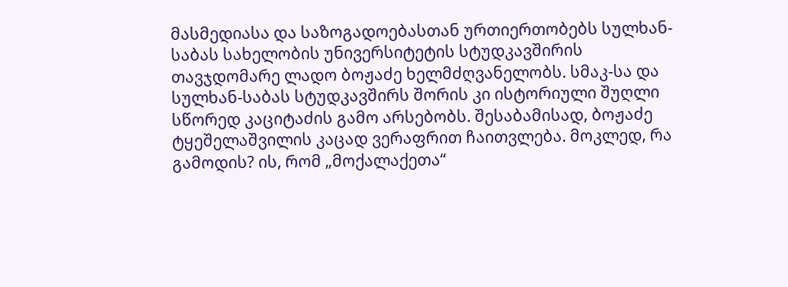მასმედიასა და საზოგადოებასთან ურთიერთობებს სულხან-საბას სახელობის უნივერსიტეტის სტუდკავშირის თავჯდომარე ლადო ბოჟაძე ხელმძღვანელობს. სმაკ-სა და სულხან-საბას სტუდკავშირს შორის კი ისტორიული შუღლი სწორედ კაციტაძის გამო არსებობს. შესაბამისად, ბოჟაძე ტყეშელაშვილის კაცად ვერაფრით ჩაითვლება. მოკლედ, რა გამოდის? ის, რომ „მოქალაქეთა“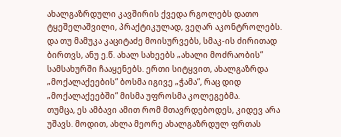ახალგაზრდული კავშირის ქვედა რგოლებს დათო ტყეშელაშვილი, პრაქტიკულად, ვეღარ აკონტროლებს. და თუ მამუკა კაციტაძე მოისურვებს, სმაკ-ის ძირითად ბირთვს, ანუ ე.წ. ახალ სახეებს „ახალი მოძრაობის“ სამსახურში ჩააყენებს. ერთი სიტყვით, ახალგაზრდა „მოქალაქეების“ ბოსმა იგივე „ჭამა“, რაც დიდ „მოქალაქეებში“ მისმა უფროსმა კოლეგებმა.
თუმცა, ეს ამბავი ამით რომ მთავრდებოდეს, კიდევ არა უშავს. მოდით, ახლა მეორე ახალგაზრდულ ფრთას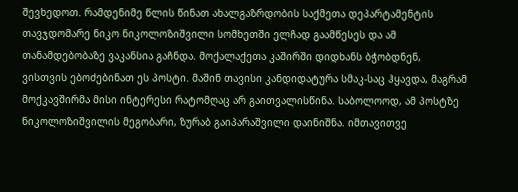შევხედოთ. რამდენიმე წლის წინათ ახალგაზრდობის საქმეთა დეპარტამენტის თავჯდომარე ნიკო ნიკოლოზიშვილი სომხეთში ელჩად გაამწესეს და ამ თანამდებობაზე ვაკანსია გაჩნდა. მოქალაქეთა კაშირში დიდხანს ბჭობდნენ, ვისთვის ებოძებინათ ეს პოსტი. მაშინ თავისი კანდიდატურა სმაკ-საც ჰყავდა, მაგრამ მოქკავშირმა მისი ინტერესი რატომღაც არ გაითვალისწინა. საბოლოოდ, ამ პოსტზე ნიკოლოზიშვილის მეგობარი, ზურაბ გაიპარაშვილი დაინიშნა. იმთავითვე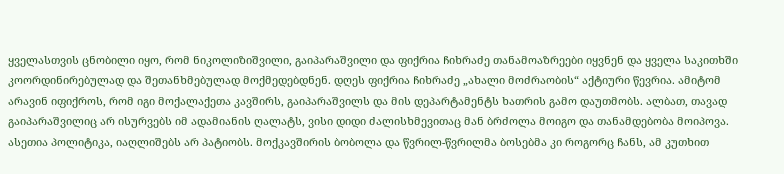ყველასთვის ცნობილი იყო, რომ ნიკოლიზიშვილი, გაიპარაშვილი და ფიქრია ჩიხრაძე თანამოაზრეები იყვნენ და ყველა საკითხში კოორდინირებულად და შეთანხმებულად მოქმედებდნენ. დღეს ფიქრია ჩიხრაძე „ახალი მოძრაობის“ აქტიური წევრია. ამიტომ არავინ იფიქროს, რომ იგი მოქალაქეთა კავშირს, გაიპარაშვილს და მის დეპარტამენტს ხათრის გამო დაუთმობს. ალბათ, თავად გაიპარაშვილიც არ ისურვებს იმ ადამიანის ღალატს, ვისი დიდი ძალისხმევითაც მან ბრძოლა მოიგო და თანამდებობა მოიპოვა.
ასეთია პოლიტიკა, იაღლიშებს არ პატიობს. მოქკავშირის ბობოლა და წვრილ-წვრილმა ბოსებმა კი როგორც ჩანს, ამ კუთხით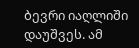ბევრი იაღლიში დაუშვეს. ამ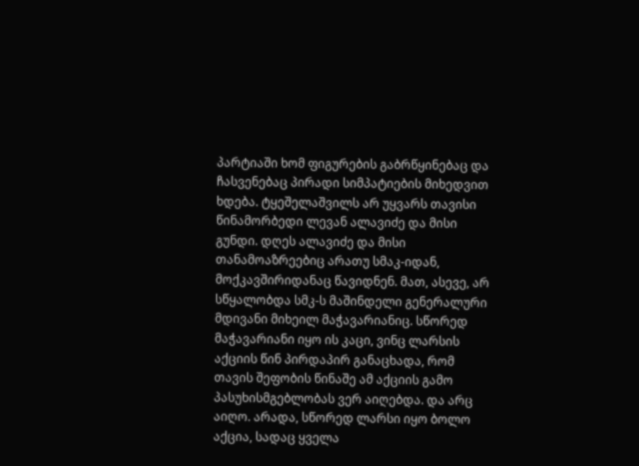პარტიაში ხომ ფიგურების გაბრწყინებაც და ჩასვენებაც პირადი სიმპატიების მიხედვით ხდება. ტყეშელაშვილს არ უყვარს თავისი წინამორბედი ლევან ალავიძე და მისი გუნდი. დღეს ალავიძე და მისი თანამოაზრეებიც არათუ სმაკ-იდან, მოქკავშირიდანაც წავიდნენ. მათ, ასევე, არ სწყალობდა სმკ-ს მაშინდელი გენერალური მდივანი მიხეილ მაჭავარიანიც. სწორედ მაჭავარიანი იყო ის კაცი, ვინც ლარსის აქციის წინ პირდაპირ განაცხადა, რომ თავის შეფობის წინაშე ამ აქციის გამო პასუხისმგებლობას ვერ აიღებდა. და არც აიღო. არადა, სწორედ ლარსი იყო ბოლო აქცია, სადაც ყველა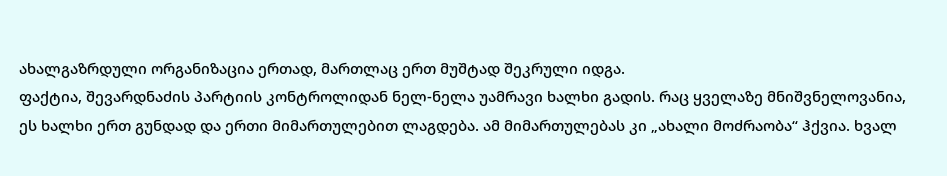ახალგაზრდული ორგანიზაცია ერთად, მართლაც ერთ მუშტად შეკრული იდგა.
ფაქტია, შევარდნაძის პარტიის კონტროლიდან ნელ-ნელა უამრავი ხალხი გადის. რაც ყველაზე მნიშვნელოვანია, ეს ხალხი ერთ გუნდად და ერთი მიმართულებით ლაგდება. ამ მიმართულებას კი „ახალი მოძრაობა“ ჰქვია. ხვალ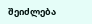შეიძლება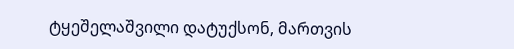ტყეშელაშვილი დატუქსონ, მართვის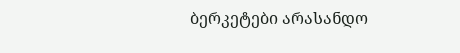ბერკეტები არასანდო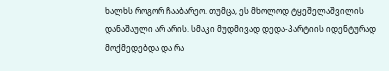ხალხს როგორ ჩააბარეო. თუმცა, ეს მხოლოდ ტყეშელაშვილის დანაშაული არ არის. სმაკი მუდმივად დედა-პარტიის იდენტურად მოქმედებდა და რა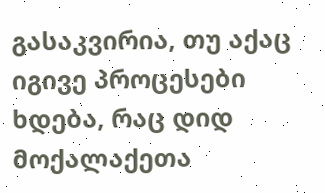გასაკვირია, თუ აქაც იგივე პროცესები ხდება, რაც დიდ მოქალაქეთა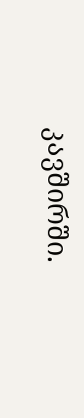კავშირში.